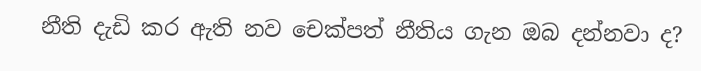නීති දැඩි කර ඇති නව චෙක්පත් නීතිය ගැන ඔබ දන්නවා ද?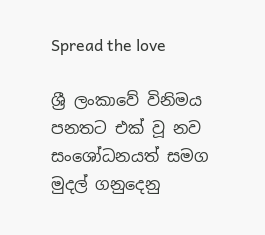Spread the love

ශ්‍රී ලංකාවේ විනිමය පනතට එක් වූ නව සංශෝධනයත් සමග මුදල් ගනුදෙනු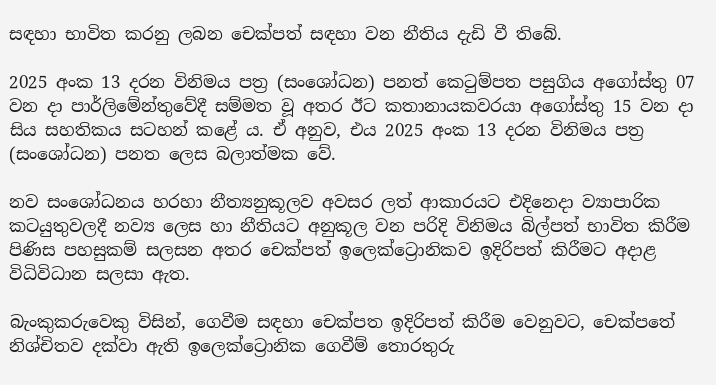සඳහා භාවිත කරනු ලබන චෙක්පත් සඳහා වන නීතිය දැඩි වී තිබේ.

2025 අංක 13 දරන විනිමය පත්‍ර (සංශෝධන) පනත් කෙටුම්පත පසුගිය අගෝස්තු 07 වන දා පාර්ලිමේන්තුවේදී සම්මත වූ අතර ඊට කතානායකවරයා අගෝස්තු 15 වන දා සිය සහතිකය සටහන් කළේ ය. ඒ අනුව, එය 2025 අංක 13 දරන විනිමය පත්‍ර (සංශෝධන) පනත ලෙස බලාත්මක වේ.

නව සංශෝධනය හරහා නීත්‍යනුකූලව අවසර ලත් ආකාරයට එදිනෙදා ව්‍යාපාරික කටයුතුවලදී නව්‍ය ලෙස හා නීතියට අනුකූල වන පරිදි විනිමය බිල්පත් භාවිත කිරීම පිණිස පහසුකම් සලසන අතර චෙක්පත් ඉලෙක්ට්‍රොනිකව ඉදිරිපත් කිරීමට අදාළ විධිවිධාන සලසා ඇත.

බැංකුකරුවෙකු විසින්, ගෙවීම සඳහා චෙක්පත ඉදිරිපත් කිරීම වෙනුවට, චෙක්පතේ නිශ්චිතව දක්වා ඇති ඉලෙක්ට්‍රොනික ගෙවීම් තොරතුරු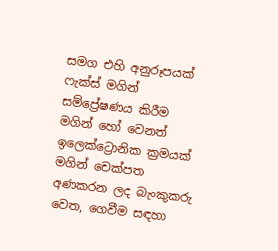සමග එහි අනුරූපයක් ෆැක්ස් මගින් සම්ප්‍රේෂණය කිරීම මගින් හෝ වෙනත් ඉලෙක්ට්‍රොනික ක්‍රමයක් මගින් චෙක්පත අණකරන ලද බැංකුකරු වෙත, ගෙවීම සඳහා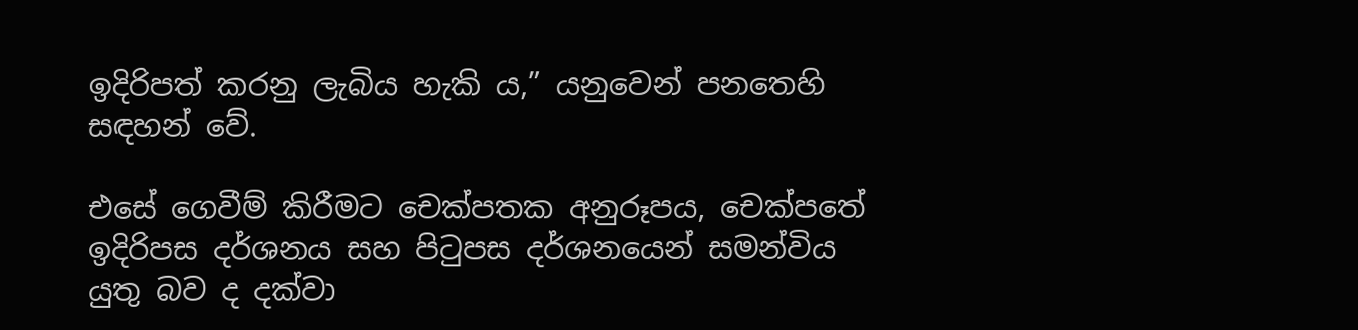ඉදිරිපත් කරනු ලැබිය හැකි ය,” යනුවෙන් පනතෙහි සඳහන් වේ.

එසේ ගෙවීම් කිරීමට චෙක්පතක අනුරූපය, චෙක්පතේ ඉදිරිපස දර්ශනය සහ පිටුපස දර්ශනයෙන් සමන්විය යුතු බව ද දක්වා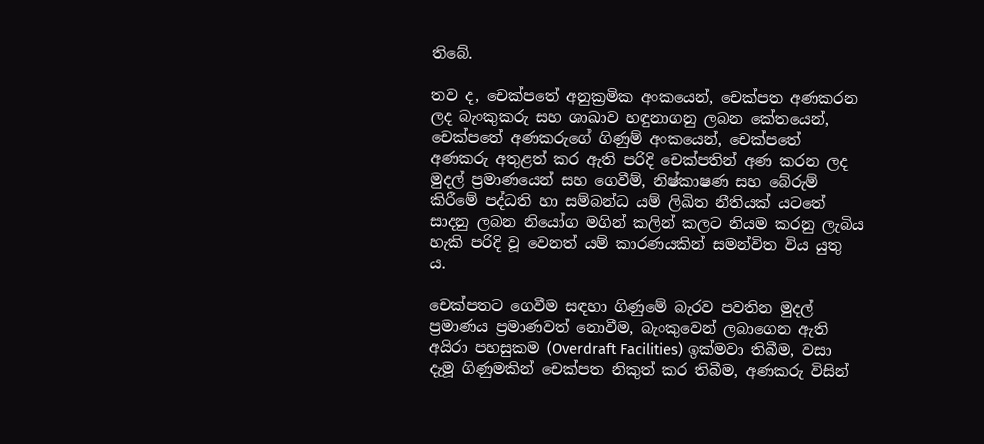තිබේ.

තව ද, චෙක්පතේ අනුක්‍රමික අංකයෙන්, චෙක්පත අණකරන ලද බැංකුකරු සහ ශාඛාව හඳුනාගනු ලබන කේතයෙන්, චෙක්පතේ අණකරුගේ ගිණුම් අංකයෙන්, චෙක්පතේ අණකරු අතුළත් කර ඇති පරිදි චෙක්පතින් අණ කරන ලද මුදල් ප්‍රමාණයෙන් සහ ගෙවීම්, නිෂ්කාෂණ සහ බේරුම් කිරීමේ පද්ධති හා සම්බන්ධ යම් ලිඛිත නීතියක් යටතේ සාදනු ලබන නියෝග මගින් කලින් කලට නියම කරනු ලැබිය හැකි පරිදි වූ වෙනත් යම් කාරණයකින් සමන්විත විය යුතු ය.

චෙක්පතට ගෙවීම සඳහා ගිණුමේ බැරව පවතින මුදල් ප්‍රමාණය ප්‍රමාණවත් නොවීම, බැංකුවෙන් ලබාගෙන ඇති අයිරා පහසුකම (Overdraft Facilities) ඉක්මවා තිබීම, වසා දැමූ ගිණුමකින් චෙක්පත නිකුත් කර තිබීම, අණකරු විසින්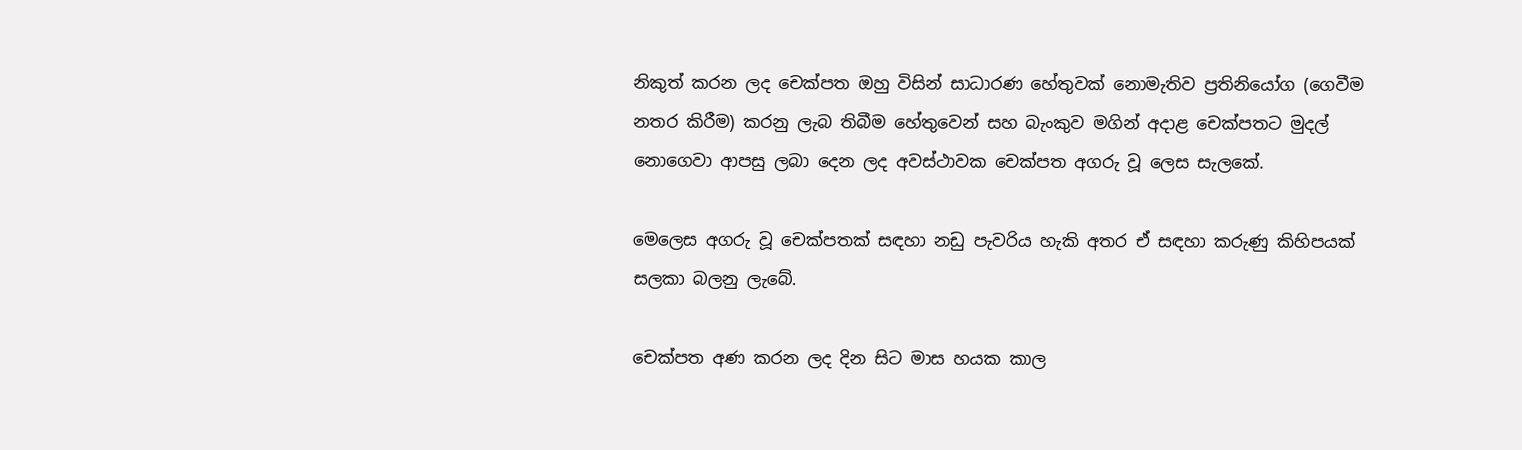නිකුත් කරන ලද චෙක්පත ඔහු විසින් සාධාරණ හේතුවක් නොමැතිව ප්‍රතිනියෝග (ගෙවීම නතර කිරීම) කරනු ලැබ තිබීම හේතුවෙන් සහ බැංකුව මගින් අදාළ චෙක්පතට මුදල් නොගෙවා ආපසු ලබා දෙන ලද අවස්ථාවක චෙක්පත අගරු වූ ලෙස සැලකේ.

මෙලෙස අගරු වූ චෙක්පතක් සඳහා නඩු පැවරිය හැකි අතර ඒ සඳහා කරුණු කිහිපයක් සලකා බලනු ලැබේ.

චෙක්පත අණ කරන ලද දින සිට මාස හයක කාල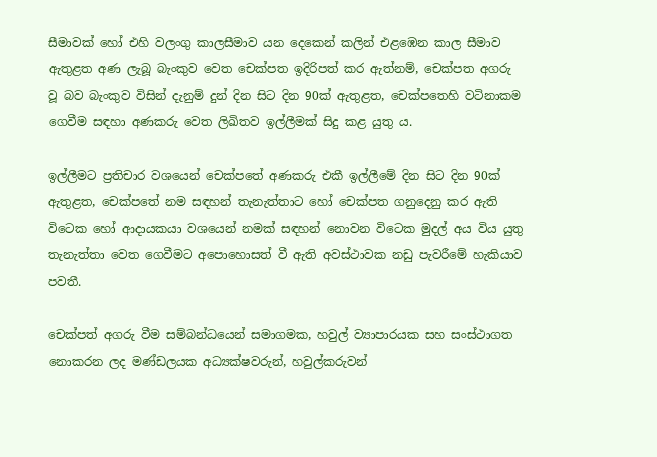සීමාවක් හෝ එහි වලංගු කාලසීමාව යන දෙකෙන් කලින් එළඹෙන කාල සීමාව ඇතුළත අණ ලැබූ බැංකුව වෙත චෙක්පත ඉදිරිපත් කර ඇත්නම්, චෙක්පත අගරු වූ බව බැංකුව විසින් දැනුම් දුන් දින සිට දින 90ක් ඇතුළත, චෙක්පතෙහි වටිනාකම ගෙවීම සඳහා අණකරු වෙත ලිඛිතව ඉල්ලීමක් සිදු කළ යුතු ය.

ඉල්ලීමට ප්‍රතිචාර වශයෙන් චෙක්පතේ අණකරු එකී ඉල්ලීමේ දින සිට දින 90ක් ඇතුළත, චෙක්පතේ නම සඳහන් තැනැත්තාට හෝ චෙක්පත ගනුදෙනු කර ඇති විටෙක හෝ ආදායකයා වශයෙන් නමක් සඳහන් නොවන විටෙක මුදල් අය විය යුතු තැනැත්තා වෙත ගෙවීමට අපොහොසත් වී ඇති අවස්ථාවක නඩු පැවරීමේ හැකියාව පවතී.

චෙක්පත් අගරු වීම සම්බන්ධයෙන් සමාගමක, හවුල් ව්‍යාපාරයක සහ සංස්ථාගත නොකරන ලද මණ්ඩලයක අධ්‍යක්ෂවරුන්, හවුල්කරුවන්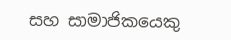සහ සාමාජිකයෙකු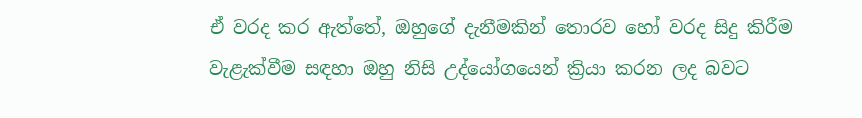ඒ වරද කර ඇත්තේ, ඔහුගේ දැනීමකින් තොරව හෝ වරද සිදු කිරීම වැළැක්වීම සඳහා ඔහු නිසි උද්යෝග‍යෙන් ක්‍රියා කරන ලද බවට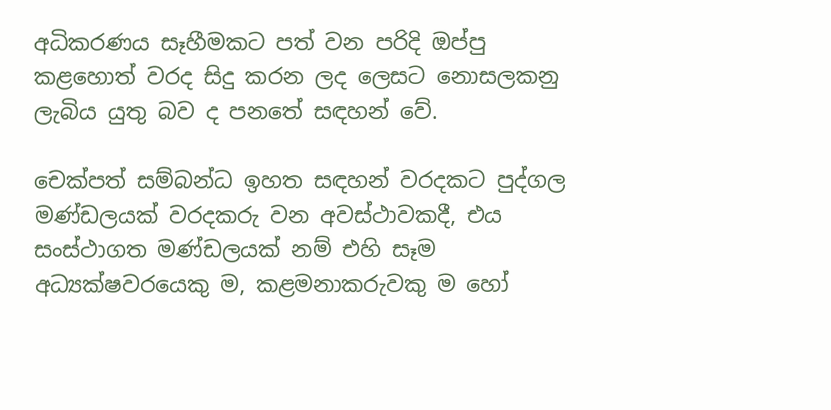අධිකරණය සෑහීමකට පත් වන පරිදි ඔප්පු කළහොත් වරද සිදු කරන ලද ලෙසට නොසලකනු ලැබිය යුතු බව ද පනතේ සඳහන් වේ.

චෙක්පත් සම්බන්ධ ඉහත සඳහන් වරදකට පුද්ගල මණ්ඩලයක් වරදකරු වන අවස්ථාවකදී, එය සංස්ථාගත මණ්ඩලයක් නම් එහි සෑම අධ්‍යක්ෂවරයෙකු ම, කළමනාකරුවකු ම හෝ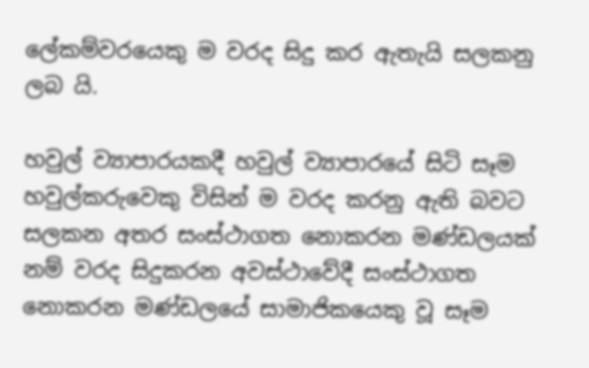ලේකම්වරයෙකු ම වරද සිදු කර ඇතැයි සලකනු ලබ යි.

හවුල් ව්‍යාපාරයකදී හවුල් ව්‍යාපාරයේ සිටි සෑම හවුල්කරුවෙකු විසින් ම වරද කරනු ඇති බවට සලකන අතර සංස්ථාගත නොකරන මණ්ඩලයක් නම් වරද සිදුකරන අවස්ථාවේදී සංස්ථාගත නොකරන මණ්ඩලයේ සාමාජිකයෙකු වූ සෑම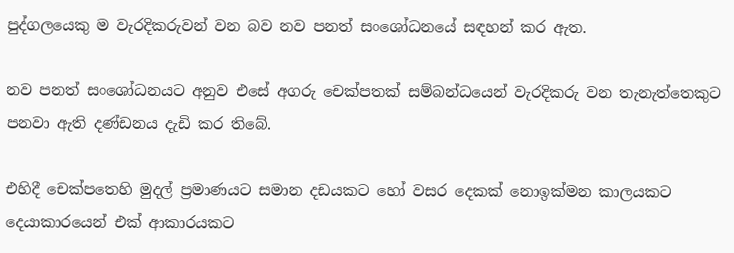පුද්ගලයෙකු ම වැරදිකරුවන් වන බව නව පනත් සංශෝධනයේ සඳහන් කර ඇත.

නව පනත් සංශෝධනයට අනුව එසේ අගරු චෙක්පතක් සම්බන්ධයෙන් වැරදිකරු වන තැනැත්තෙකුට පනවා ඇති දණ්ඩනය දැඩි කර තිබේ.

එහිදී චෙක්පතෙහි මුදල් ප්‍රමාණයට සමාන දඩයකට හෝ වසර දෙකක් නොඉක්මන කාලයකට දෙයාකාරයෙන් එක් ආකාරයකට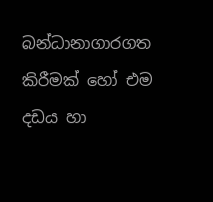බන්ධානාගාරගත කිරීමක් හෝ එම දඩය හා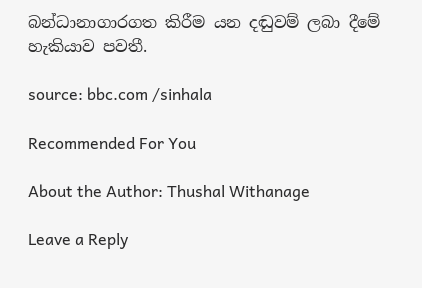බන්ධානාගාරගත කිරීම යන දඬුවම් ලබා දීමේ හැකියාව පවතී.

source: bbc.com /sinhala

Recommended For You

About the Author: Thushal Withanage

Leave a Reply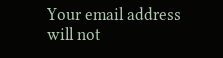Your email address will not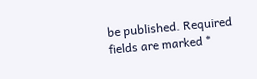be published. Required fields are marked *